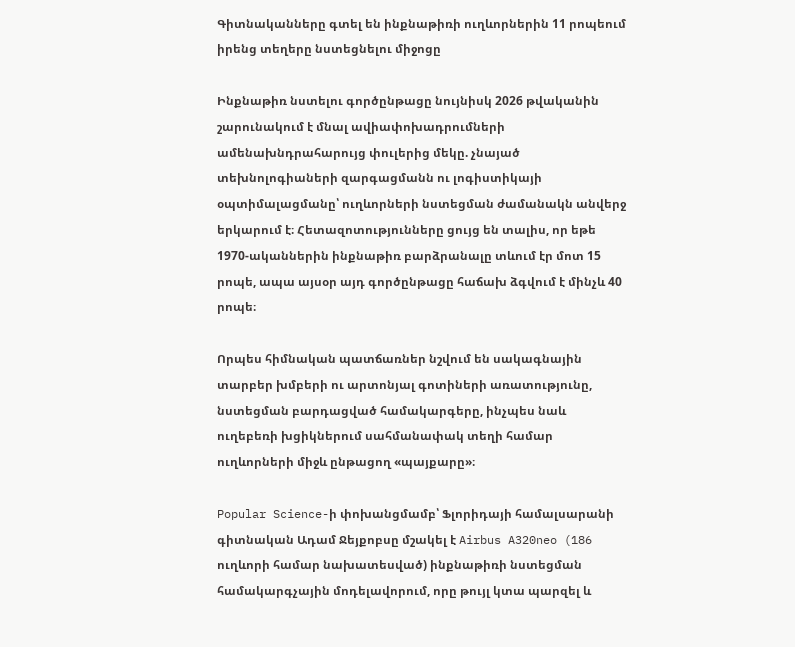Գիտնականները գտել են ինքնաթիռի ուղևորներին 11 րոպեում իրենց տեղերը նստեցնելու միջոցը

Ինքնաթիռ նստելու գործընթացը նույնիսկ 2026 թվականին շարունակում է մնալ ավիափոխադրումների ամենախնդրահարույց փուլերից մեկը. չնայած տեխնոլոգիաների զարգացմանն ու լոգիստիկայի օպտիմալացմանը՝ ուղևորների նստեցման ժամանակն անվերջ երկարում է։ Հետազոտությունները ցույց են տալիս, որ եթե 1970-ականներին ինքնաթիռ բարձրանալը տևում էր մոտ 15 րոպե, ապա այսօր այդ գործընթացը հաճախ ձգվում է մինչև 40 րոպե։

Որպես հիմնական պատճառներ նշվում են սակագնային տարբեր խմբերի ու արտոնյալ գոտիների առատությունը, նստեցման բարդացված համակարգերը, ինչպես նաև ուղեբեռի խցիկներում սահմանափակ տեղի համար ուղևորների միջև ընթացող «պայքարը»։

Popular Science-ի փոխանցմամբ՝ Ֆլորիդայի համալսարանի գիտնական Ադամ Ջեյքոբսը մշակել է Airbus A320neo (186 ուղևորի համար նախատեսված) ինքնաթիռի նստեցման համակարգչային մոդելավորում, որը թույլ կտա պարզել և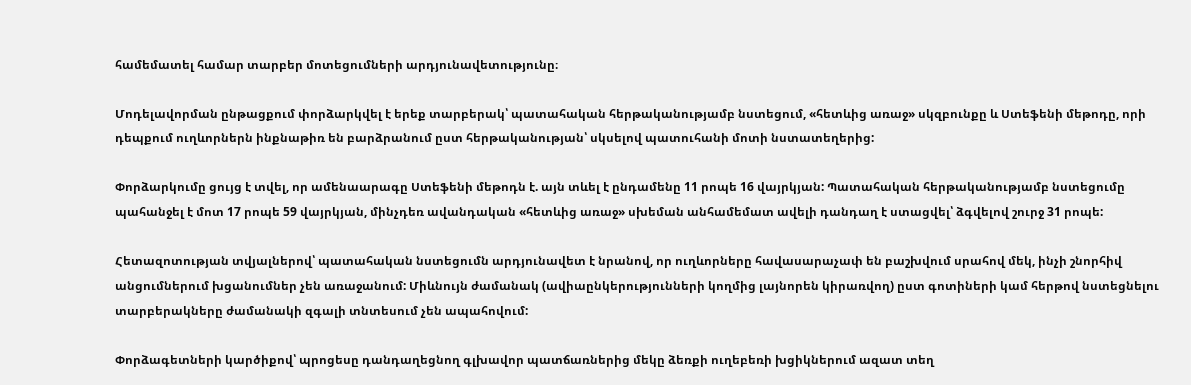համեմատել համար տարբեր մոտեցումների արդյունավետությունը։

Մոդելավորման ընթացքում փորձարկվել է երեք տարբերակ՝ պատահական հերթականությամբ նստեցում, «հետևից առաջ» սկզբունքը և Ստեֆենի մեթոդը, որի դեպքում ուղևորներն ինքնաթիռ են բարձրանում ըստ հերթականության՝ սկսելով պատուհանի մոտի նստատեղերից:

Փորձարկումը ցույց է տվել, որ ամենաարագը Ստեֆենի մեթոդն է. այն տևել է ընդամենը 11 րոպե 16 վայրկյան: Պատահական հերթականությամբ նստեցումը պահանջել է մոտ 17 րոպե 59 վայրկյան, մինչդեռ ավանդական «հետևից առաջ» սխեման անհամեմատ ավելի դանդաղ է ստացվել՝ ձգվելով շուրջ 31 րոպե:

Հետազոտության տվյալներով՝ պատահական նստեցումն արդյունավետ է նրանով, որ ուղևորները հավասարաչափ են բաշխվում սրահով մեկ, ինչի շնորհիվ անցումներում խցանումներ չեն առաջանում: Միևնույն ժամանակ (ավիաընկերությունների կողմից լայնորեն կիրառվող) ըստ գոտիների կամ հերթով նստեցնելու տարբերակները ժամանակի զգալի տնտեսում չեն ապահովում:

Փորձագետների կարծիքով՝ պրոցեսը դանդաղեցնող գլխավոր պատճառներից մեկը ձեռքի ուղեբեռի խցիկներում ազատ տեղ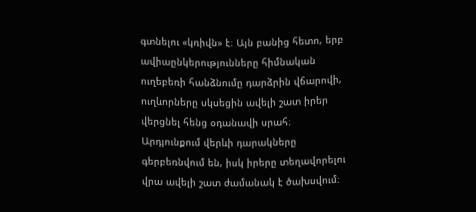գտնելու «կռիվն» է։ Այն բանից հետո, երբ ավիաընկերությունները հիմնական ուղեբեռի հանձնումը դարձրին վճարովի, ուղևորները սկսեցին ավելի շատ իրեր վերցնել հենց օդանավի սրահ։ Արդյունքում վերևի դարակները գերբեռնվում են, իսկ իրերը տեղավորելու վրա ավելի շատ ժամանակ է ծախսվում։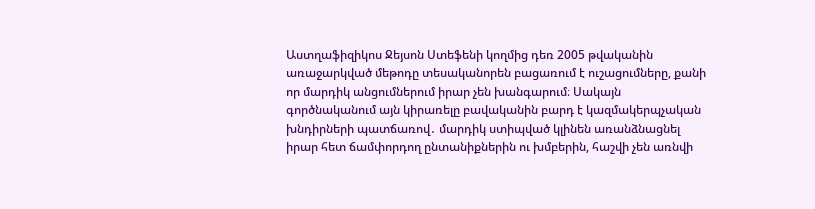Աստղաֆիզիկոս Ջեյսոն Ստեֆենի կողմից դեռ 2005 թվականին առաջարկված մեթոդը տեսականորեն բացառում է ուշացումները, քանի որ մարդիկ անցումներում իրար չեն խանգարում։ Սակայն գործնականում այն կիրառելը բավականին բարդ է կազմակերպչական խնդիրների պատճառով․ մարդիկ ստիպված կլինեն առանձնացնել իրար հետ ճամփորդող ընտանիքներին ու խմբերին, հաշվի չեն առնվի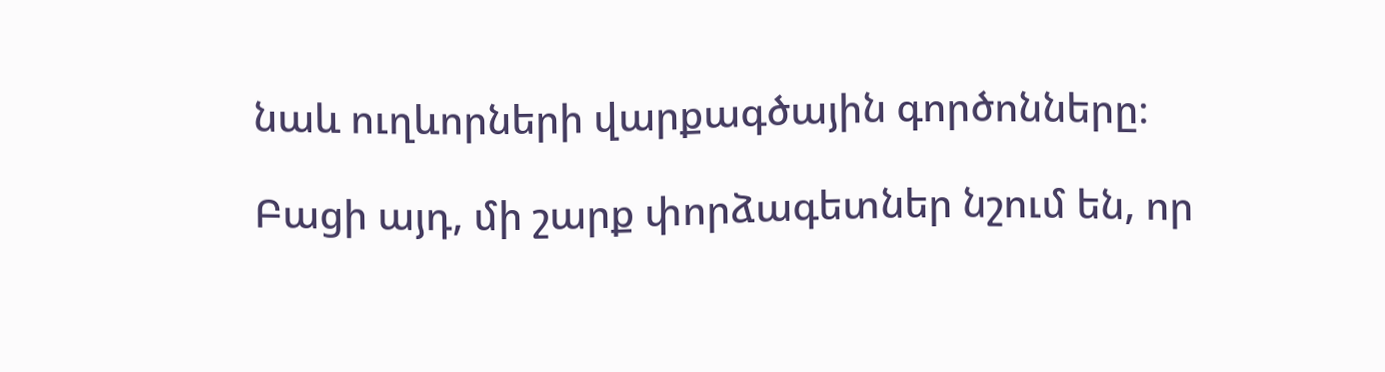նաև ուղևորների վարքագծային գործոնները։

Բացի այդ, մի շարք փորձագետներ նշում են, որ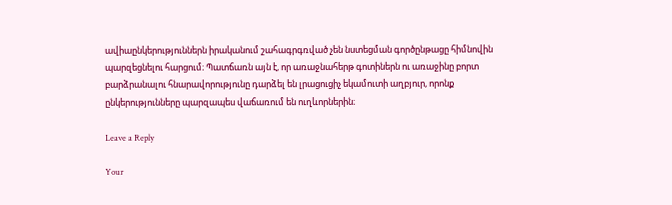ավիաընկերություններն իրականում շահագրգռված չեն նստեցման գործընթացը հիմնովին պարզեցնելու հարցում։ Պատճառն այն է, որ առաջնահերթ գոտիներն ու առաջինը բորտ բարձրանալու հնարավորությունը դարձել են լրացուցիչ եկամուտի աղբյուր, որոնք ընկերությունները պարզապես վաճառում են ուղևորներին։

Leave a Reply

Your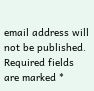email address will not be published. Required fields are marked *